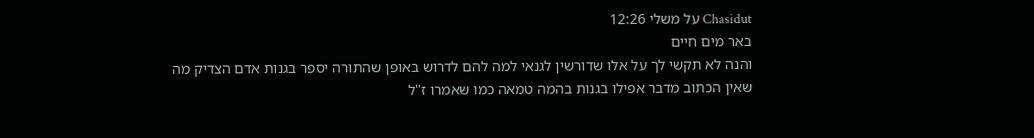Chasidut על משלי 12:26
באר מים חיים
והנה לא תקשי לך על אלו שדורשין לגנאי למה להם לדרוש באופן שהתורה יספר בגנות אדם הצדיק מה שאין הכתוב מדבר אפילו בגנות בהמה טמאה כמו שאמרו ז"ל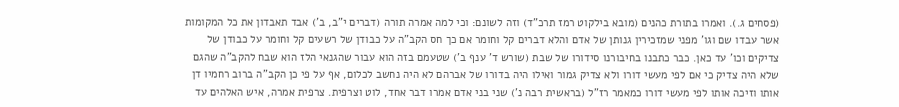(פסחים ג.). ואמרו בתורת כהנים (מובא בילקוט רמז תרכ"ד) וזה לשונם: וכי למה אמרה תורה (דברים י"ב, ב') אבד תאבדון את כל המקומות אשר עבדו שם וגו' מפני שמזכירין גנותן של אדם והלא דברים קל וחומר אם כך חס הקב"ה על כבודן של רשעים קל וחומר על כבודן של צדיקים וכו' עד כאן. כבר כתבנו בחיבורנו סידורו של שבת (שורש ד' ענף ב') שטעמם בזה הוא עבור שהגנאי הלז הוא שבח להקב"ה שהגם שלא היה צדיק כי אם לפי מעשי דורו ולא צדיק גמור ואילו היה בדורו של אברהם לא היה נחשב לכלום, אף על פי כן הקב"ה ברוב רחמיו דן אותו וזיכה אותו לפי מעשי דורו כמאמר רז"ל (בראשית רבה נ') שני בני אדם אמרו דבר אחד, לוט וצרפית. צרפית אמרה, איש האלהים עד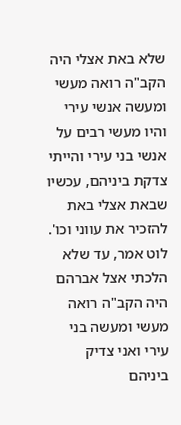שלא באת אצלי היה הקב"ה רואה מעשי ומעשה אנשי עירי והיו מעשי רבים על אנשי בני עירי והייתי צדקת ביניהם, עכשיו שבאת אצלי באת להזכיר את עווני וכו'. לוט אמר, עד שלא הלכתי אצל אברהם היה הקב"ה רואה מעשי ומעשה בני עירי ואני צדיק ביניהם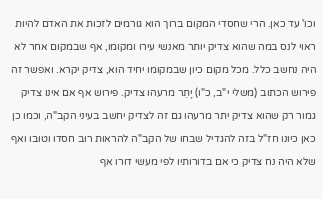וכו' עד כאן. הרי שחסדי המקום ברוך הוא גורמים לזכות את האדם להיות ראוי לנס במה שהוא צדיק יותר מאנשי עירו ומקומו, אף שבמקום אחר לא היה נחשב כלל. מכל מקום כיון שבמקומו יחיד הוא, צדיק יקרא. ואפשר זה פירוש הכתוב (משלי י"ב, כ"ו) יָתֵר מרעהו צדיק. פירוש אף אם אינו צדיק גמור רק שהוא צדיק יתר מרעהו גם זה לצדיק יחשב בעיני הקב"ה, וכמו כן כאן כיונו חז"ל בזה להגדיל שבחו של הקב"ה להראות רוב חסדו וטובו ואף שלא היה נח צדיק כי אם בדורותיו לפי מעשי דורו אף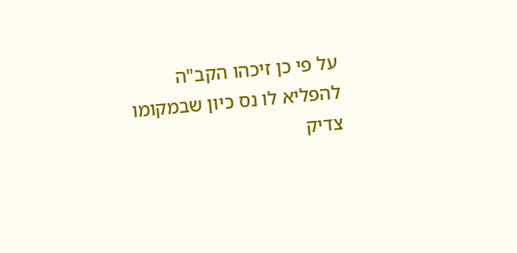על פי כן זיכהו הקב"ה להפליא לו נס כיון שבמקומו צדיק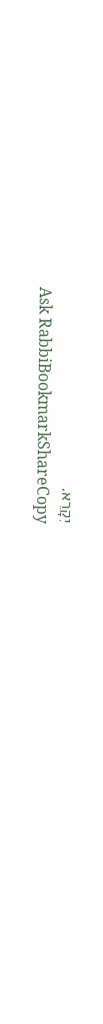יִקָרֵא.
Ask RabbiBookmarkShareCopy